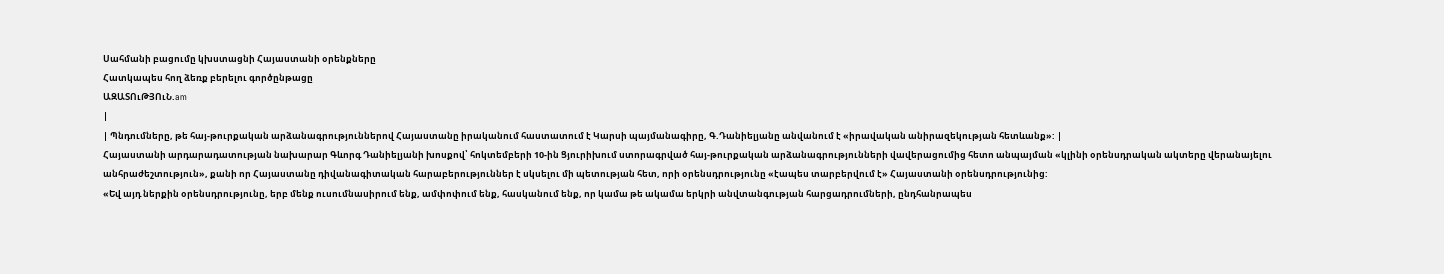Սահմանի բացումը կխստացնի Հայաստանի օրենքները
Հատկապես հող ձեռք բերելու գործընթացը
ԱԶԱՏՈւԹՅՈւՆ.am
|
| Պնդումները, թե հայ-թուրքական արձանագրություններով Հայաստանը իրականում հաստատում է Կարսի պայմանագիրը, Գ.Դանիելյանը անվանում է «իրավական անիրազեկության հետևանք»: |
Հայաստանի արդարադատության նախարար Գևորգ Դանիելյանի խոսքով՝ հոկտեմբերի 10-ին Ցյուրիխում ստորագրված հայ-թուրքական արձանագրությունների վավերացումից հետո անպայման «կլինի օրենսդրական ակտերը վերանայելու անհրաժեշտություն», քանի որ Հայաստանը դիվանագիտական հարաբերություններ է սկսելու մի պետության հետ, որի օրենսդրությունը «էապես տարբերվում է» Հայաստանի օրենսդրությունից:
«Եվ այդ ներքին օրենսդրությունը, երբ մենք ուսումնասիրում ենք, ամփոփում ենք, հասկանում ենք, որ կամա թե ակամա երկրի անվտանգության հարցադրումների, ընդհանրապես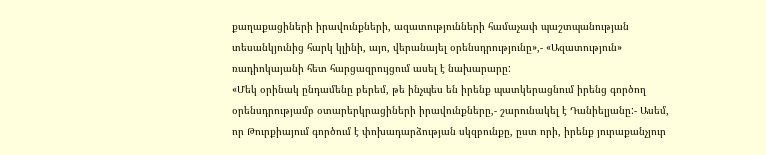քաղաքացիների իրավունքների, ազատությունների համաչափ պաշտպանության տեսանկյունից հարկ կլինի, այո, վերանայել օրենսդրությունը»,- «Ազատություն» ռադիոկայանի հետ հարցազրույցում ասել է նախարարը:
«Մեկ օրինակ ընդամենը բերեմ, թե ինչպես են իրենք պատկերացնում իրենց գործող օրենսդրությամբ օտարերկրացիների իրավունքները,- շարունակել է Դանիելյանը:- Ասեմ, որ Թուրքիայում գործում է փոխադարձության սկզբունքը, ըստ որի, իրենք յուրաքանչյուր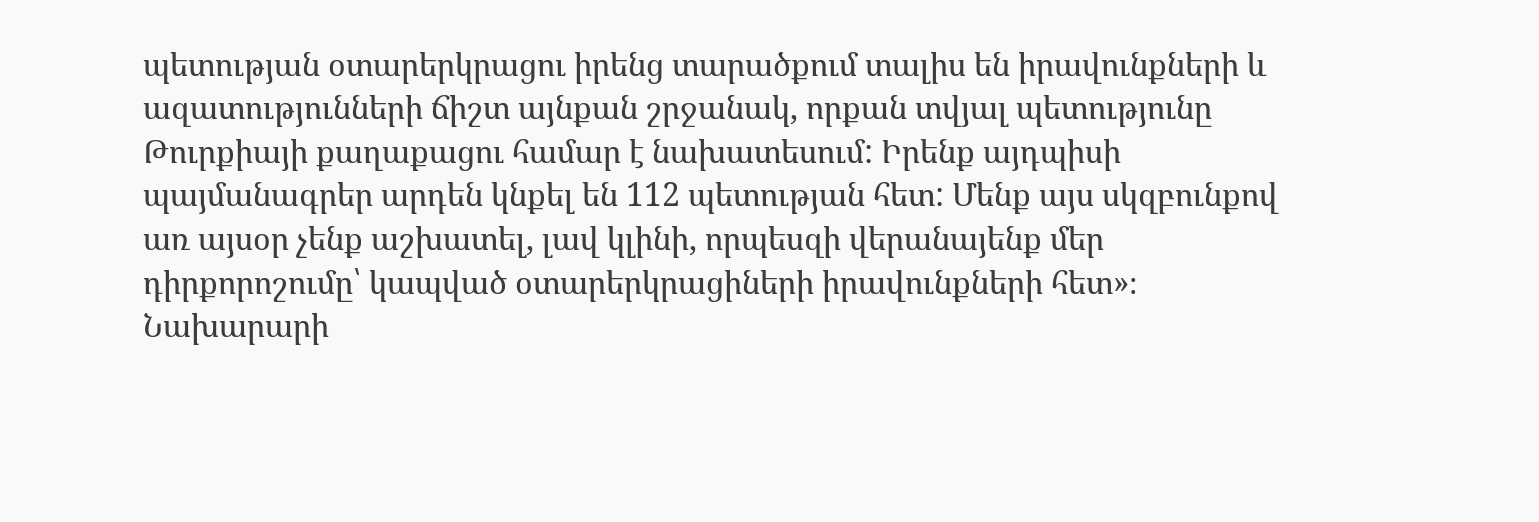պետության օտարերկրացու իրենց տարածքում տալիս են իրավունքների և ազատությունների ճիշտ այնքան շրջանակ, որքան տվյալ պետությունը Թուրքիայի քաղաքացու համար է նախատեսում: Իրենք այդպիսի պայմանագրեր արդեն կնքել են 112 պետության հետ: Մենք այս սկզբունքով առ այսօր չենք աշխատել, լավ կլինի, որպեսզի վերանայենք մեր դիրքորոշումը՝ կապված օտարերկրացիների իրավունքների հետ»։
Նախարարի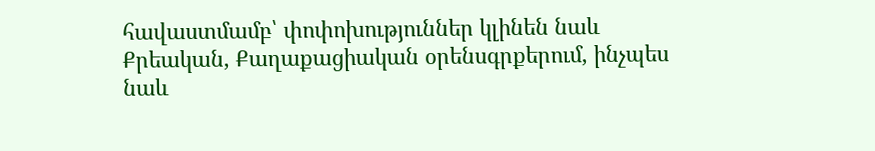հավաստմամբ՝ փոփոխություններ կլինեն նաև Քրեական, Քաղաքացիական օրենսգրքերում, ինչպես նաև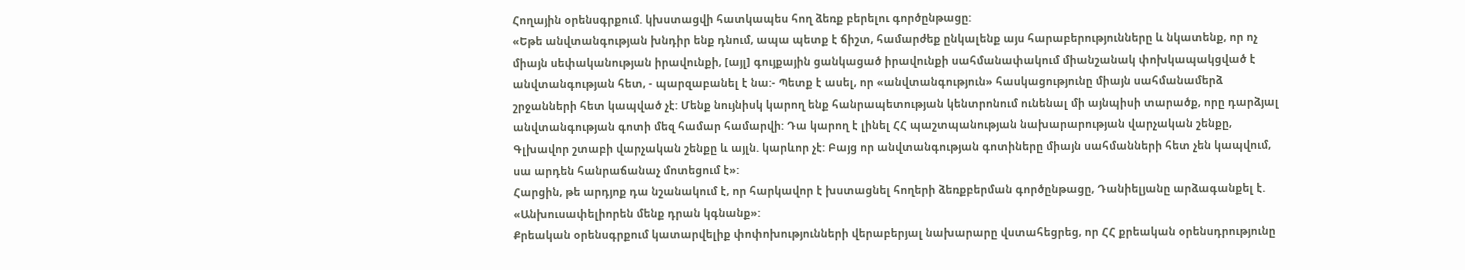Հողային օրենսգրքում. կխստացվի հատկապես հող ձեռք բերելու գործընթացը:
«Եթե անվտանգության խնդիր ենք դնում, ապա պետք է ճիշտ, համարժեք ընկալենք այս հարաբերությունները և նկատենք, որ ոչ միայն սեփականության իրավունքի, [այլ] գույքային ցանկացած իրավունքի սահմանափակում միանշանակ փոխկապակցված է անվտանգության հետ, - պարզաբանել է նա:- Պետք է ասել, որ «անվտանգություն» հասկացությունը միայն սահմանամերձ շրջանների հետ կապված չէ: Մենք նույնիսկ կարող ենք հանրապետության կենտրոնում ունենալ մի այնպիսի տարածք, որը դարձյալ անվտանգության գոտի մեզ համար համարվի: Դա կարող է լինել ՀՀ պաշտպանության նախարարության վարչական շենքը, Գլխավոր շտաբի վարչական շենքը և այլն. կարևոր չէ: Բայց որ անվտանգության գոտիները միայն սահմանների հետ չեն կապվում, սա արդեն հանրաճանաչ մոտեցում է»:
Հարցին, թե արդյոք դա նշանակում է, որ հարկավոր է խստացնել հողերի ձեռքբերման գործընթացը, Դանիելյանը արձագանքել է. «Անխուսափելիորեն մենք դրան կգնանք»:
Քրեական օրենսգրքում կատարվելիք փոփոխությունների վերաբերյալ նախարարը վստահեցրեց, որ ՀՀ քրեական օրենսդրությունը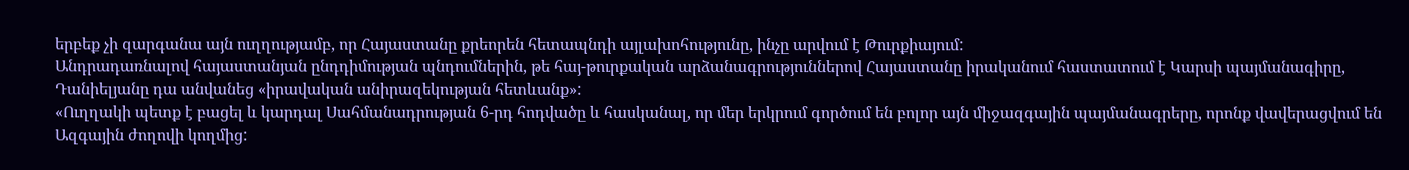երբեք չի զարգանա այն ուղղությամբ, որ Հայաստանը քրեորեն հետապնդի այլախոհությունը, ինչը արվում է Թուրքիայում:
Անդրադառնալով հայաստանյան ընդդիմության պնդումներին, թե հայ-թուրքական արձանագրություններով Հայաստանը իրականում հաստատում է Կարսի պայմանագիրը, Դանիելյանը դա անվանեց «իրավական անիրազեկության հետևանք»:
«Ուղղակի պետք է բացել և կարդալ Սահմանադրության 6-րդ հոդվածը և հասկանալ, որ մեր երկրում գործում են բոլոր այն միջազգային պայմանագրերը, որոնք վավերացվում են Ազգային ժողովի կողմից: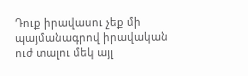Դուք իրավասու չեք մի պայմանագրով իրավական ուժ տալու մեկ այլ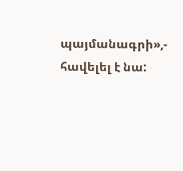պայմանագրի»,- հավելել է նա: